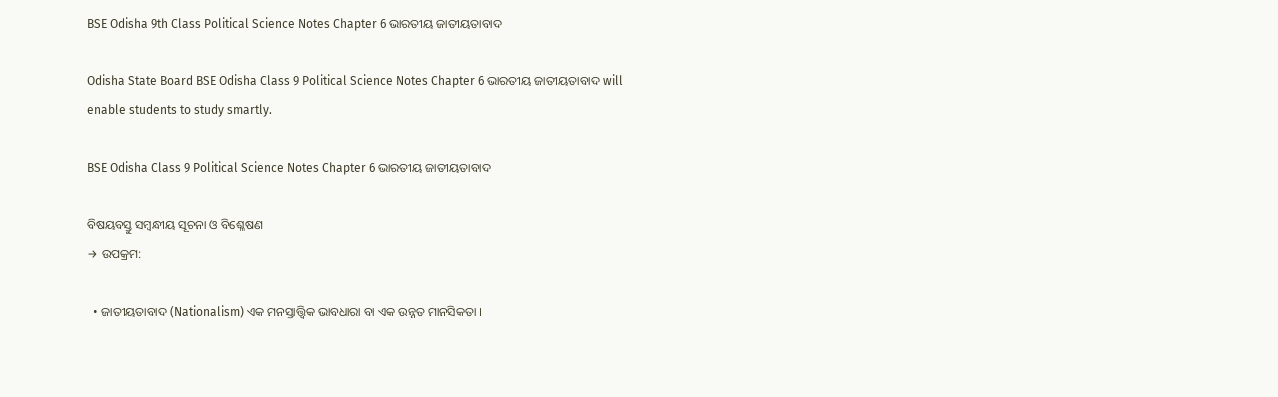BSE Odisha 9th Class Political Science Notes Chapter 6 ଭାରତୀୟ ଜାତୀୟତାବାଦ

Odisha State Board BSE Odisha Class 9 Political Science Notes Chapter 6 ଭାରତୀୟ ଜାତୀୟତାବାଦ will enable students to study smartly.

BSE Odisha Class 9 Political Science Notes Chapter 6 ଭାରତୀୟ ଜାତୀୟତାବାଦ

ବିଷୟବସ୍ତୁ ସମ୍ବନ୍ଧୀୟ ସୂଚନା ଓ ବିଶ୍ଳେଷଣ
→ ଉପକ୍ରମ:

  • ଜାତୀୟତାବାଦ (Nationalism) ଏକ ମନସ୍ତାତ୍ତ୍ଵିକ ଭାବଧାରା ବା ଏକ ଉନ୍ନତ ମାନସିକତା ।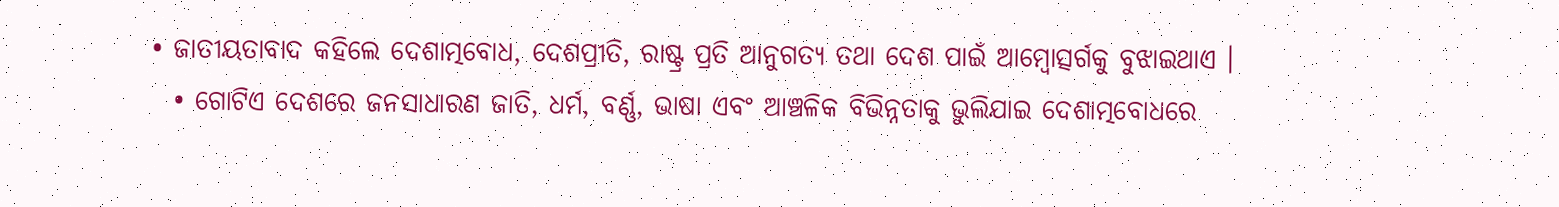• ଜାତୀୟତାବାଦ କହିଲେ ଦେଶାତ୍ମବୋଧ, ଦେଶପ୍ରୀତି, ରାଷ୍ଟ୍ର ପ୍ରତି ଆନୁଗତ୍ୟ ତଥା ଦେଶ ପାଇଁ ଆମ୍ବୋତ୍ସର୍ଗକୁ ବୁଝାଇଥାଏ ।
  • ଗୋଟିଏ ଦେଶରେ ଜନସାଧାରଣ ଜାତି, ଧର୍ମ, ବର୍ଣ୍ଣ, ଭାଷା ଏବଂ ଆଞ୍ଚଳିକ ବିଭିନ୍ନତାକୁ ଭୁଲିଯାଇ ଦେଶାତ୍ମବୋଧରେ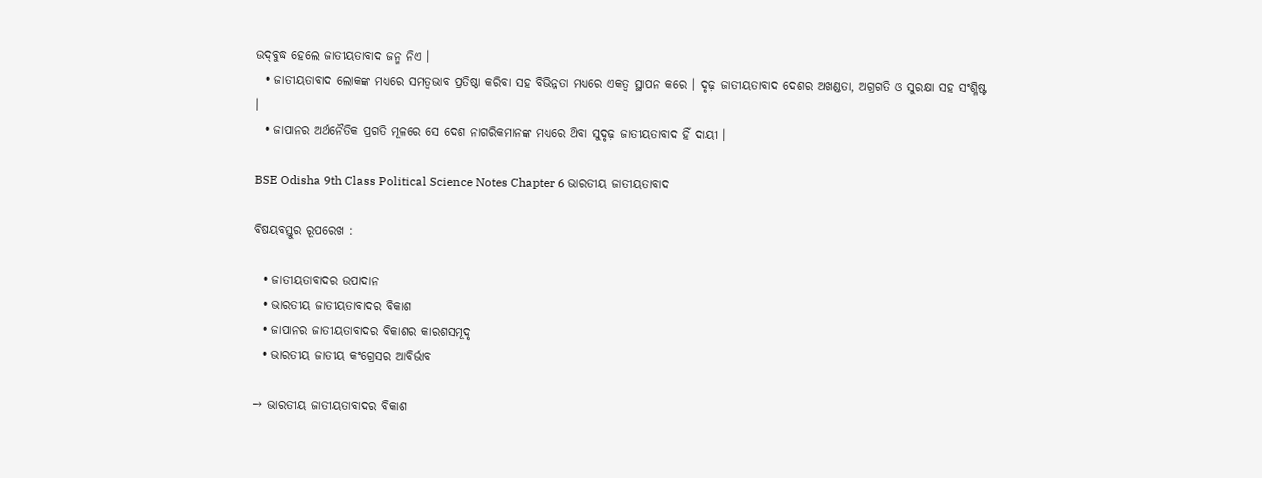ଉଦ୍‌ବୁଦ୍ଧ ହେଲେ ଜାତୀୟତାବାଦ ଜନ୍ମ ନିଏ ।
  • ଜାତୀୟତାବାଦ ଲୋକଙ୍କ ମଧ୍ୟରେ ସମତ୍ଵଭାବ ପ୍ରତିଷ୍ଠା କରିବା ସହ ବିଭିନ୍ନତା ମଧ୍ୟରେ ଏକତ୍ଵ ସ୍ଥାପନ କରେ । ଦୃଢ଼ ଜାତୀୟତାବାଦ ଦେଶର ଅଖଣ୍ଡତା, ଅଗ୍ରଗତି ଓ ସୁରକ୍ଷା ସହ ସଂଶ୍ଳିଷ୍ଟ ।
  • ଜାପାନର ଅର୍ଥନୈତିକ ପ୍ରଗତି ମୂଳରେ ସେ ଦେଶ ନାଗରିକମାନଙ୍କ ମଧ୍ୟରେ ଥ‌ିବା ସୁଦୃଢ଼ ଜାତୀୟତାବାଦ ହିଁ ଦାୟୀ ।

BSE Odisha 9th Class Political Science Notes Chapter 6 ଭାରତୀୟ ଜାତୀୟତାବାଦ

ବିଷୟବସ୍ତୁର ରୂପରେଖ :

  • ଜାତୀୟତାବାଦର ଉପାଦାନ
  • ଭାରତୀୟ ଜାତୀୟତାବାଦର ବିକାଶ
  • ଜାପାନର ଜାତୀୟତାବାଦର ବିକାଶର କାରଶସମୂଦୃ
  • ଭାରତୀୟ ଜାତୀୟ କଂଗ୍ରେସର ଆବିର୍ଭାବ

→ ଭାରତୀୟ ଜାତୀୟତାବାଦର ବିକାଶ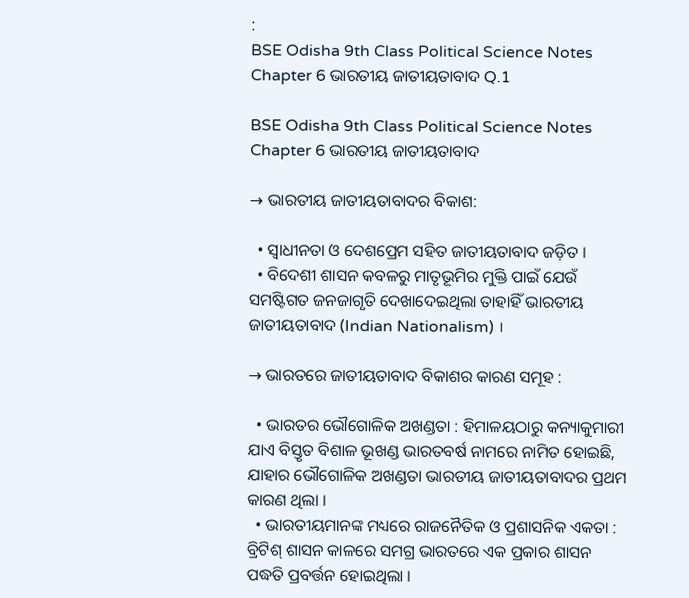:
BSE Odisha 9th Class Political Science Notes Chapter 6 ଭାରତୀୟ ଜାତୀୟତାବାଦ Q.1

BSE Odisha 9th Class Political Science Notes Chapter 6 ଭାରତୀୟ ଜାତୀୟତାବାଦ

→ ଭାରତୀୟ ଜାତୀୟତାବାଦର ବିକାଶ:

  • ସ୍ଵାଧୀନତା ଓ ଦେଶପ୍ରେମ ସହିତ ଜାତୀୟତାବାଦ ଜଡ଼ିତ ।
  • ବିଦେଶୀ ଶାସନ କବଳରୁ ମାତୃଭୂମିର ମୁକ୍ତି ପାଇଁ ଯେଉଁ ସମଷ୍ଟିଗତ ଜନଜାଗୃତି ଦେଖାଦେଇଥିଲା ତାହାହିଁ ଭାରତୀୟ ଜାତୀୟତାବାଦ (Indian Nationalism) ।

→ ଭାରତରେ ଜାତୀୟତାବାଦ ବିକାଶର କାରଣ ସମୂହ :

  • ଭାରତର ଭୌଗୋଳିକ ଅଖଣ୍ଡତା : ହିମାଳୟଠାରୁ କନ୍ୟାକୁମାରୀ ଯାଏ ବିସ୍ତୃତ ବିଶାଳ ଭୂଖଣ୍ଡ ଭାରତବର୍ଷ ନାମରେ ନାମିତ ହୋଇଛି, ଯାହାର ଭୌଗୋଳିକ ଅଖଣ୍ଡତା ଭାରତୀୟ ଜାତୀୟତାବାଦର ପ୍ରଥମ କାରଣ ଥିଲା ।
  • ଭାରତୀୟମାନଙ୍କ ମଧ୍ୟରେ ରାଜନୈତିକ ଓ ପ୍ରଶାସନିକ ଏକତା : ବ୍ରିଟିଶ୍ ଶାସନ କାଳରେ ସମଗ୍ର ଭାରତରେ ଏକ ପ୍ରକାର ଶାସନ ପଦ୍ଧତି ପ୍ରବର୍ତ୍ତନ ହୋଇଥିଲା ।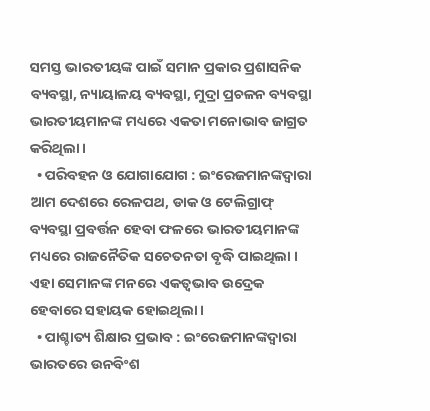ସମସ୍ତ ଭାରତୀୟଙ୍କ ପାଇଁ ସମାନ ପ୍ରକାର ପ୍ରଶାସନିକ ବ୍ୟବସ୍ଥା, ନ୍ୟାୟାଳୟ ବ୍ୟବସ୍ଥା, ମୁଦ୍ରା ପ୍ରଚଳନ ବ୍ୟବସ୍ଥା ଭାରତୀୟମାନଙ୍କ ମଧ୍ୟରେ ଏକତା ମନୋଭାବ ଜାଗ୍ରତ କରିଥିଲା ।
  • ପରିବହନ ଓ ଯୋଗାଯୋଗ : ଇଂରେଜମାନଙ୍କଦ୍ୱାରା ଆମ ଦେଶରେ ରେଳପଥ, ଡାକ ଓ ଟେଲିଗ୍ରାଫ୍ ବ୍ୟବସ୍ଥା ପ୍ରବର୍ତ୍ତନ ହେବା ଫଳରେ ଭାରତୀୟମାନଙ୍କ ମଧ୍ୟରେ ରାଜନୈତିକ ସଚେତନତା ବୃଦ୍ଧି ପାଇଥିଲା । ଏହା ସେମାନଙ୍କ ମନରେ ଏକତ୍ଵଭାବ ଉଦ୍ରେକ ହେବାରେ ସହାୟକ ହୋଇଥିଲା ।
  • ପାଶ୍ଚାତ୍ୟ ଶିକ୍ଷାର ପ୍ରଭାବ : ଇଂରେଜମାନଙ୍କଦ୍ୱାରା ଭାରତରେ ଉନବିଂଶ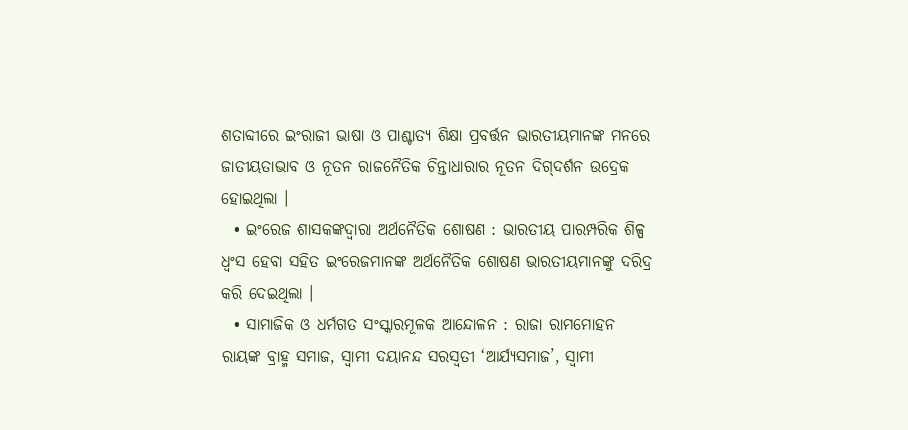ଶତାବ୍ଦୀରେ ଇଂରାଜୀ ଭାଷା ଓ ପାଶ୍ଚାତ୍ୟ ଶିକ୍ଷା ପ୍ରବର୍ତ୍ତନ ଭାରତୀୟମାନଙ୍କ ମନରେ ଜାତୀୟତାଭାବ ଓ ନୂତନ ରାଜନୈତିକ ଚିନ୍ତାଧାରାର ନୂତନ ଦିଗ୍‌ଦର୍ଶନ ଉଦ୍ରେକ ହୋଇଥିଲା ।
  • ଇଂରେଜ ଶାସକଙ୍କଦ୍ବାରା ଅର୍ଥନୈତିକ ଶୋଷଣ : ଭାରତୀୟ ପାରମ୍ପରିକ ଶିଳ୍ପ ଧ୍ୱଂସ ହେବା ସହିତ ଇଂରେଜମାନଙ୍କ ଅର୍ଥନୈତିକ ଶୋଷଣ ଭାରତୀୟମାନଙ୍କୁ ଦରିଦ୍ର କରି ଦେଇଥିଲା ।
  • ସାମାଜିକ ଓ ଧର୍ମଗତ ସଂସ୍କାରମୂଳକ ଆନ୍ଦୋଳନ : ରାଜା ରାମମୋହନ ରାୟଙ୍କ ବ୍ରାହ୍ମ ସମାଜ, ସ୍ଵାମୀ ଦୟାନନ୍ଦ ସରସ୍ୱତୀ ‘ଆର୍ଯ୍ୟସମାଜ’, ସ୍ଵାମୀ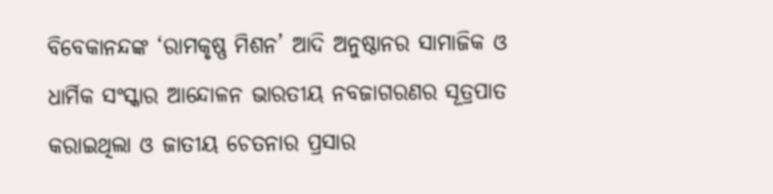ବିବେକାନନ୍ଦଙ୍କ ‘ରାମକୃଷ୍ଣ ମିଶନ’ ଆଦି ଅନୁଷ୍ଠାନର ସାମାଜିକ ଓ ଧାର୍ମିକ ସଂସ୍କାର ଆନ୍ଦୋଳନ ଭାରତୀୟ ନବଜାଗରଣର ସୂତ୍ରପାତ କରାଇଥିଲା ଓ ଜାତୀୟ ଚେତନାର ପ୍ରସାର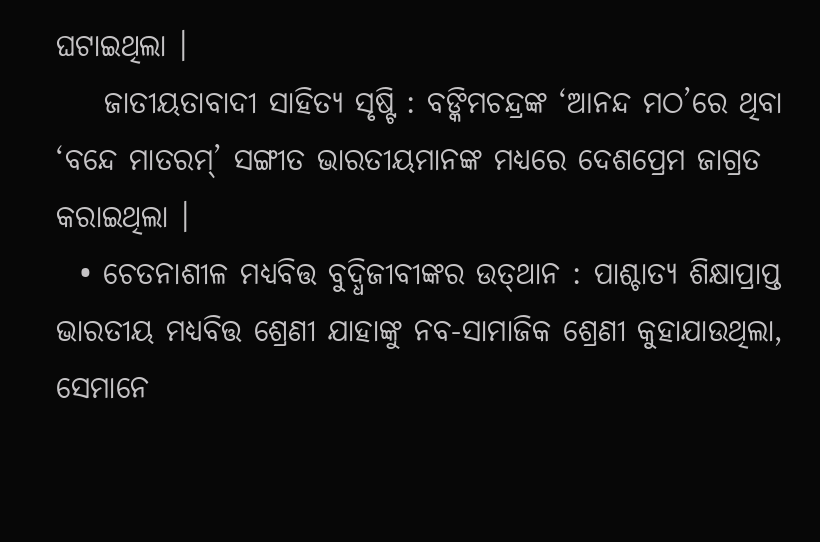ଘଟାଇଥିଲା ।
    ଜାତୀୟତାବାଦୀ ସାହିତ୍ୟ ସୃଷ୍ଟି : ବଙ୍କିମଚନ୍ଦ୍ରଙ୍କ ‘ଆନନ୍ଦ ମଠ’ରେ ଥିବା ‘ବନ୍ଦେ ମାତରମ୍’ ସଙ୍ଗୀତ ଭାରତୀୟମାନଙ୍କ ମଧ୍ୟରେ ଦେଶପ୍ରେମ ଜାଗ୍ରତ କରାଇଥିଲା ।
  • ଚେତନାଶୀଳ ମଧ୍ୟବିତ୍ତ ବୁଦ୍ଧିଜୀବୀଙ୍କର ଉତ୍‌ଥାନ : ପାଶ୍ଚାତ୍ୟ ଶିକ୍ଷାପ୍ରାପ୍ତ ଭାରତୀୟ ମଧ୍ୟବିତ୍ତ ଶ୍ରେଣୀ ଯାହାଙ୍କୁ ନବ-ସାମାଜିକ ଶ୍ରେଣୀ କୁହାଯାଉଥିଲା, ସେମାନେ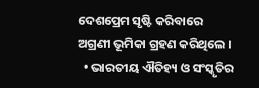ଦେଶପ୍ରେମ ସୃଷ୍ଟି କରିବାରେ ଅଗ୍ରଣୀ ଭୂମିକା ଗ୍ରହଣ କରିଥିଲେ ।
  • ଭାରତୀୟ ଐତିହ୍ୟ ଓ ସଂସ୍କୃତିର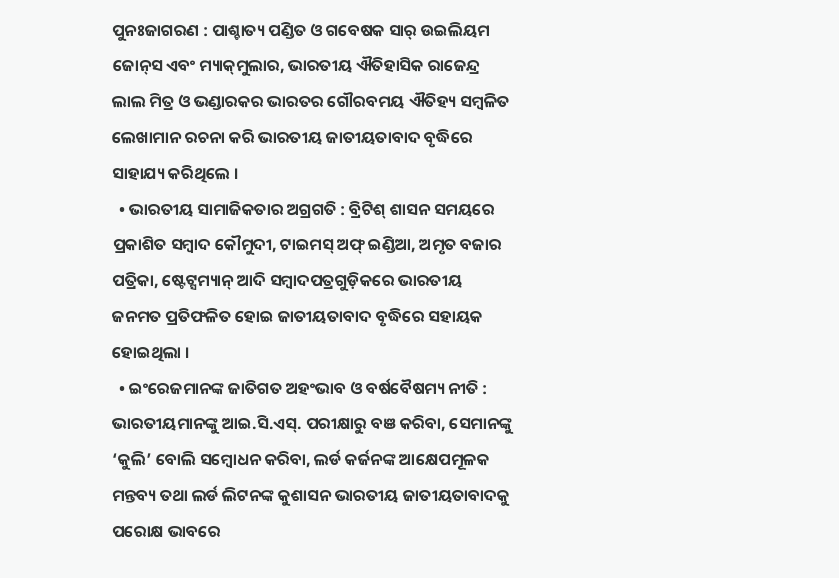ପୁନଃଜାଗରଣ : ପାଶ୍ଚାତ୍ୟ ପଣ୍ଡିତ ଓ ଗବେଷକ ସାର୍ ଉଇଲିୟମ ଜୋନ୍‌ସ ଏବଂ ମ୍ୟାକ୍‌ମୁଲାର, ଭାରତୀୟ ଐତିହାସିକ ରାଜେନ୍ଦ୍ର ଲାଲ ମିତ୍ର ଓ ଭଣ୍ଡାରକର ଭାରତର ଗୌରବମୟ ଐତିହ୍ୟ ସମ୍ବଳିତ ଲେଖାମାନ ରଚନା କରି ଭାରତୀୟ ଜାତୀୟତାବାଦ ବୃଦ୍ଧିରେ ସାହାଯ୍ୟ କରିଥିଲେ ।
  • ଭାରତୀୟ ସାମାଜିକତାର ଅଗ୍ରଗତି : ବ୍ରିଟିଶ୍ ଶାସନ ସମୟରେ ପ୍ରକାଶିତ ସମ୍ବାଦ କୌମୁଦୀ, ଟାଇମସ୍ ଅଫ୍ ଇଣ୍ଡିଆ, ଅମୃତ ବଜାର ପତ୍ରିକା, ଷ୍ଟେଟ୍ସମ୍ୟାନ୍ ଆଦି ସମ୍ବାଦପତ୍ରଗୁଡ଼ିକରେ ଭାରତୀୟ ଜନମତ ପ୍ରତିଫଳିତ ହୋଇ ଜାତୀୟତାବାଦ ବୃଦ୍ଧିରେ ସହାୟକ ହୋଇଥିଲା ।
  • ଇଂରେଜମାନଙ୍କ ଜାତିଗତ ଅହଂଭାବ ଓ ବର୍ଷବୈଷମ୍ୟ ନୀତି : ଭାରତୀୟମାନଙ୍କୁ ଆଇ.ସି.ଏସ୍. ପରୀକ୍ଷାରୁ ବଞ କରିବା, ସେମାନଙ୍କୁ ‘କୁଲି’ ବୋଲି ସମ୍ବୋଧନ କରିବା, ଲର୍ଡ କର୍ଜନଙ୍କ ଆକ୍ଷେପମୂଳକ ମନ୍ତବ୍ୟ ତଥା ଲର୍ଡ ଲିଟନଙ୍କ କୁଶାସନ ଭାରତୀୟ ଜାତୀୟତାବାଦକୁ ପରୋକ୍ଷ ଭାବରେ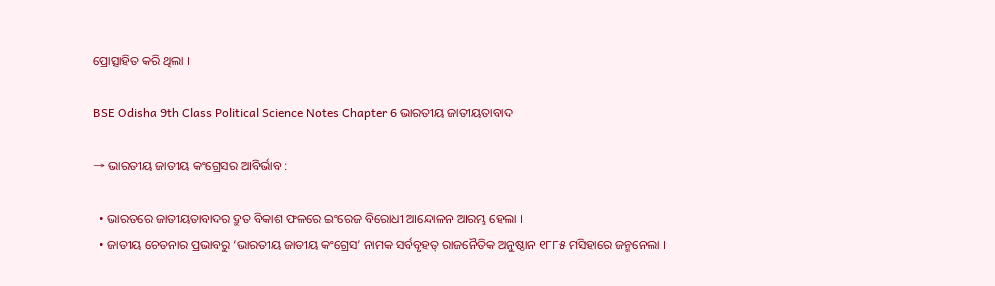ପ୍ରୋତ୍ସାହିତ କରି ଥିଲା ।

BSE Odisha 9th Class Political Science Notes Chapter 6 ଭାରତୀୟ ଜାତୀୟତାବାଦ

→ ଭାରତୀୟ ଜାତୀୟ କଂଗ୍ରେସର ଆବିର୍ଭାବ :

  • ଭାରତରେ ଜାତୀୟତାବାଦର ଦ୍ରୁତ ବିକାଶ ଫଳରେ ଇଂରେଜ ବିରୋଧୀ ଆନ୍ଦୋଳନ ଆରମ୍ଭ ହେଲା ।
  • ଜାତୀୟ ଚେତନାର ପ୍ରଭାବରୁ ‘ଭାରତୀୟ ଜାତୀୟ କଂଗ୍ରେସ’ ନାମକ ସର୍ବବୃହତ୍ ରାଜନୈତିକ ଅନୁଷ୍ଠାନ ୧୮୮୫ ମସିହାରେ ଜନ୍ମନେଲା ।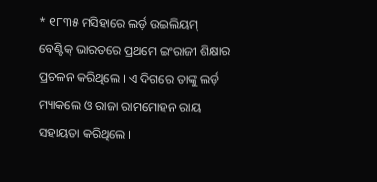* ୧୮୩୫ ମସିହାରେ ଲର୍ଡ଼ ଉଇଲିୟମ୍ ବେଣ୍ଟିକ୍ ଭାରତରେ ପ୍ରଥମେ ଇଂରାଜୀ ଶିକ୍ଷାର ପ୍ରଚଳନ କରିଥିଲେ । ଏ ଦିଗରେ ତାଙ୍କୁ ଲର୍ଡ଼ ମ୍ୟାକଲେ ଓ ରାଜା ରାମମୋହନ ରାୟ ସହାୟତା କରିଥିଲେ ।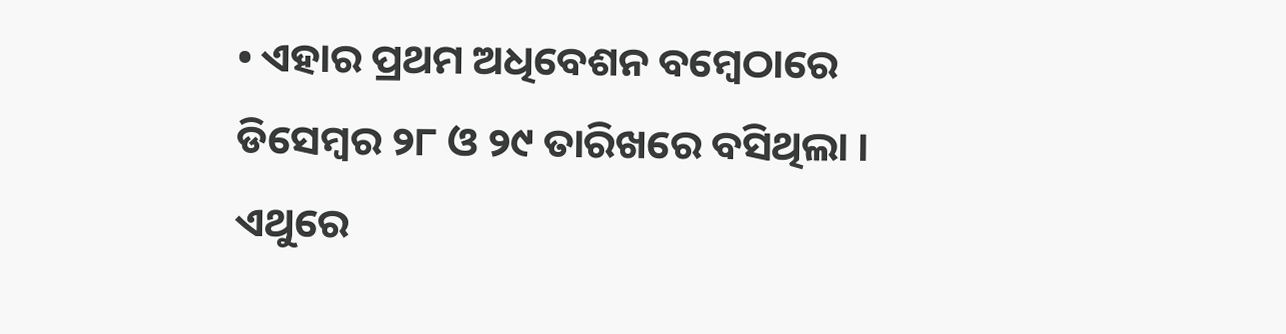• ଏହାର ପ୍ରଥମ ଅଧିବେଶନ ବମ୍ବେଠାରେ ଡିସେମ୍ବର ୨୮ ଓ ୨୯ ତାରିଖରେ ବସିଥିଲା । ଏଥୁରେ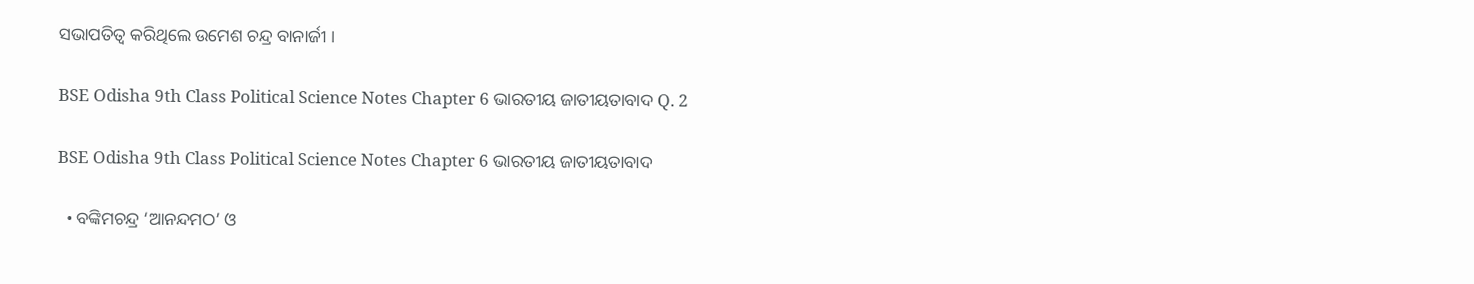ସଭାପତିତ୍ୱ କରିଥିଲେ ଉମେଶ ଚନ୍ଦ୍ର ବାନାର୍ଜୀ ।

BSE Odisha 9th Class Political Science Notes Chapter 6 ଭାରତୀୟ ଜାତୀୟତାବାଦ Q. 2

BSE Odisha 9th Class Political Science Notes Chapter 6 ଭାରତୀୟ ଜାତୀୟତାବାଦ

  • ବଙ୍କିମଚନ୍ଦ୍ର ‘ଆନନ୍ଦମଠ’ ଓ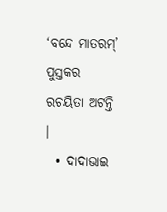‘ବନ୍ଦେ ମାତରମ୍’ ପୁସ୍ତକର ରଚୟିତା ଅଟନ୍ତି ।
  • ଦାଦାଭାଇ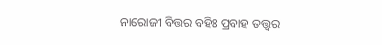ନାରୋଜୀ ବିତ୍ତର ବହିଃ ପ୍ରବାହ ତତ୍ତ୍ଵର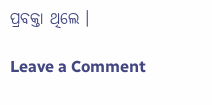ପ୍ରବକ୍ତା ଥିଲେ ।

Leave a Comment